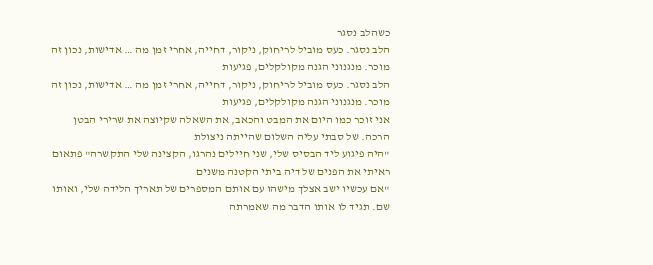כשהלב נסגר
הלב נסגר. כעס מוביל לריחוק, ניקור, דחייה, אחרי זמן מה … אדישות, נכון זה מוכר. מנגנוני הגנה מקולקלים, פגיעות
הלב נסגר. כעס מוביל לריחוק, ניקור, דחייה, אחרי זמן מה … אדישות, נכון זה מוכר. מנגנוני הגנה מקולקלים, פגיעות
אני זוכר כמו היום את המבט והכאב, את השאלה שקיוצה את שרירי הבטן הרכה. של סבתי עליה השלום שהייתה ניצולת
"היה פיגוע ליד הבסיס שלי, שני חיילים נהרגו, הקצינה שלי התקשרה" פתאום ראיתי את הפנים של דיה ביתי הקטנה משנים
"אם עכשיו ישב אצלך מישהו עם אותם המספרים של תאריך הלידה שלי, ואותו שם. תגיד לו אותו הדבר מה שאמרתה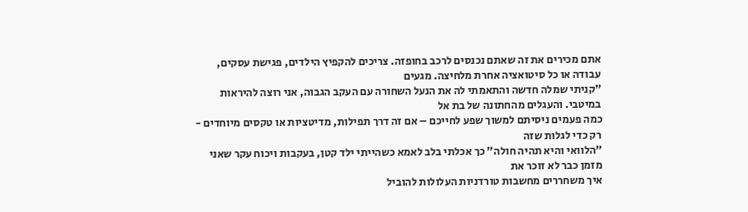אתם מכירים את זה שאתם נכנסים לרכב בחופזה. צריכים להקפיץ הילדים, פגישת עסקים, עבודה או כל סיטואציה אחרת מלחיצה. מגעים
"קניתי שמלה חדשה והתאמתי לה את הנעל השחורה עם העקב הגבוה, אני רוצה להיראות במיטבי. והעגלים מהחתונה של בת אל
כמה פעמים ניסיתם למשוך שפע לחייכם – אם זה דרך תפילות, מדיטציות או טקסים מיוחדים - רק כדי לגלות שזה
"הלוואי והיא תהיה חולה" כך אכלתי בלב לאמא כשהייתי ילד קטן, בעקבות ויכוח עקר שאני מזמן כבר לא זוכר את
איך משחררים מחשבות טורדניות העלולות להוביל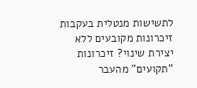לתשישות מנטלית בעקבות זיכרונות מקובעים ללא יצירת שינוי? זיכרונות "תקועים" מהעבר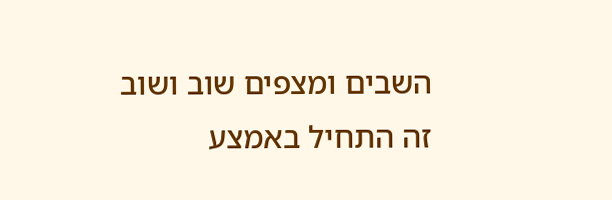השבים ומצפים שוב ושוב
זה התחיל באמצע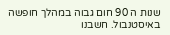שנות ה 90 חום גבוה במהלך חופשה באיסטנבול. חשבנו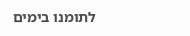לתומנו בימים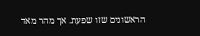הראשונים שזו שפעת. אך מהר מאד